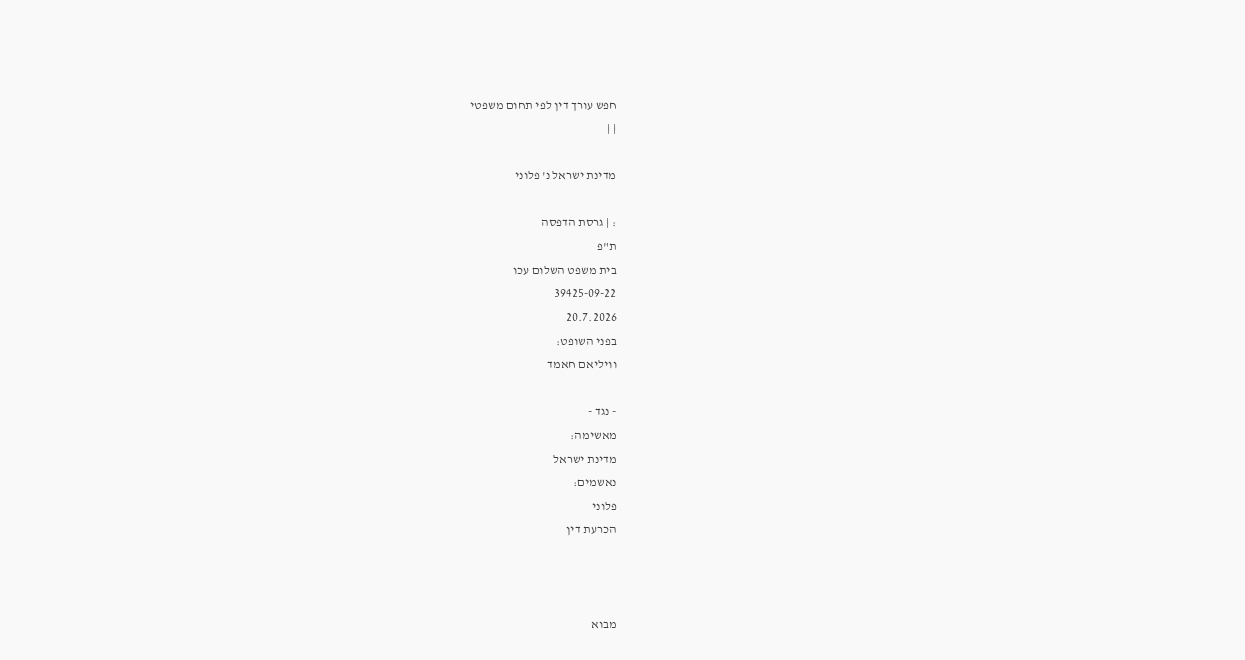חפש עורך דין לפי תחום משפטי
| |

מדינת ישראל נ' פלוני

: | גרסת הדפסה
ת"פ
בית משפט השלום עכו
39425-09-22
20.7.2026
בפני השופט:
וויליאם חאמד

- נגד -
מאשימה:
מדינת ישראל
נאשמים:
פלוני
הכרעת דין



מבוא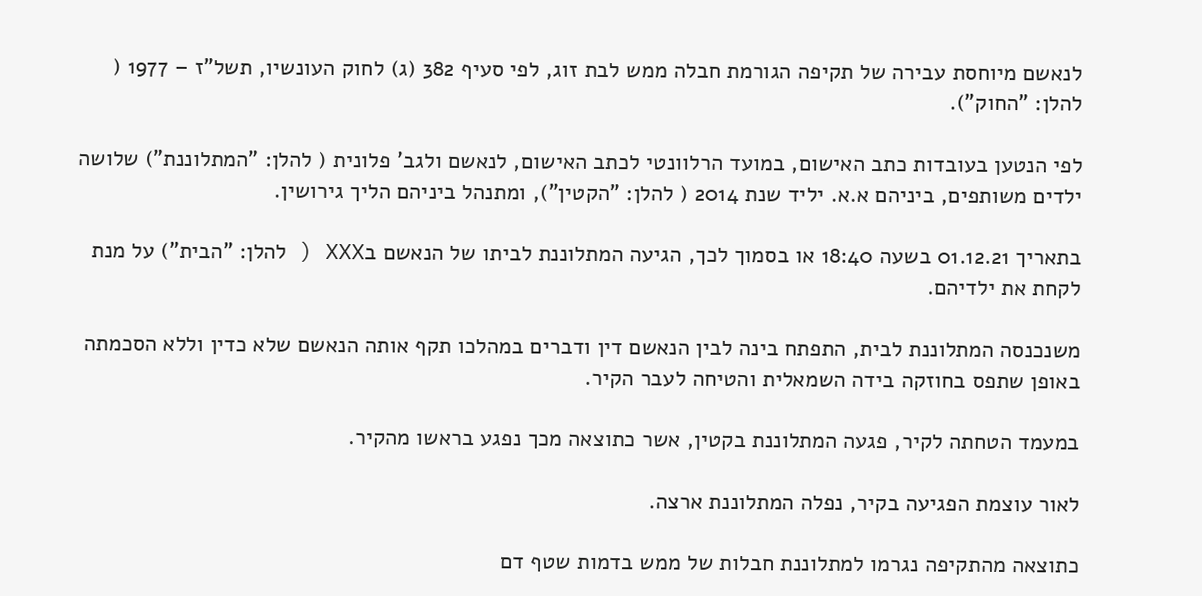לנאשם מיוחסת עבירה של תקיפה הגורמת חבלה ממש לבת זוג, לפי סעיף 382 (ג) לחוק העונשיו, תשל"ז – 1977 ( להלן: "החוק").

לפי הנטען בעובדות כתב האישום, במועד הרלוונטי לכתב האישום, לנאשם ולגב' פלונית ( להלן: "המתלוננת") שלושה ילדים משותפים, ביניהם א.א. יליד שנת 2014 ( להלן: "הקטין"), ומתנהל ביניהם הליך גירושין.

בתאריך 01.12.21 בשעה 18:40 או בסמוך לכך, הגיעה המתלוננת לביתו של הנאשם בXXX ( להלן: "הבית") על מנת לקחת את ילדיהם.

משנכנסה המתלוננת לבית, התפתח בינה לבין הנאשם דין ודברים במהלכו תקף אותה הנאשם שלא כדין וללא הסכמתה באופן שתפס בחוזקה בידה השמאלית והטיחה לעבר הקיר.

במעמד הטחתה לקיר, פגעה המתלוננת בקטין, אשר כתוצאה מכך נפגע בראשו מהקיר.

לאור עוצמת הפגיעה בקיר, נפלה המתלוננת ארצה.

כתוצאה מהתקיפה נגרמו למתלוננת חבלות של ממש בדמות שטף דם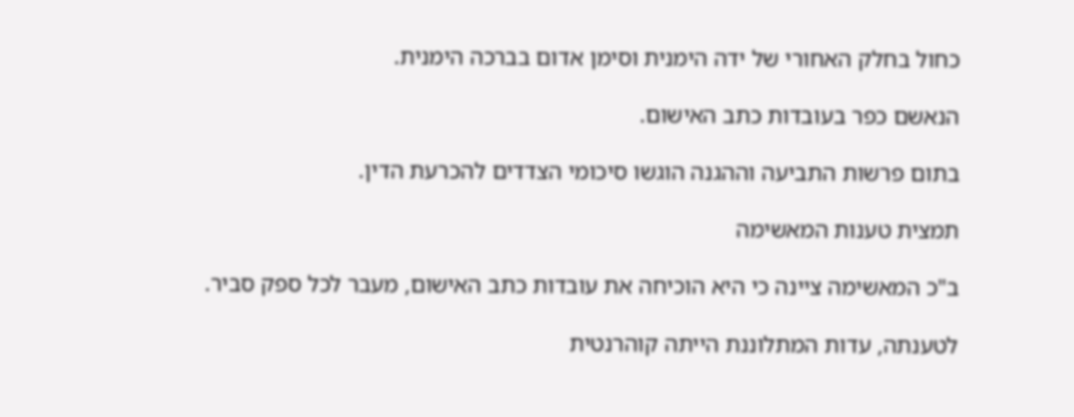כחול בחלק האחורי של ידה הימנית וסימן אדום בברכה הימנית.

הנאשם כפר בעובדות כתב האישום.

בתום פרשות התביעה וההגנה הוגשו סיכומי הצדדים להכרעת הדין.

תמצית טענות המאשימה

ב"כ המאשימה ציינה כי היא הוכיחה את עובדות כתב האישום, מעבר לכל ספק סביר.

לטענתה, עדות המתלוננת הייתה קוהרנטית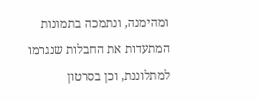ומהימנה, ונתמכה בתמונות המתעדות את החבלות שנגרמו למתלוננת, וכן בסרטון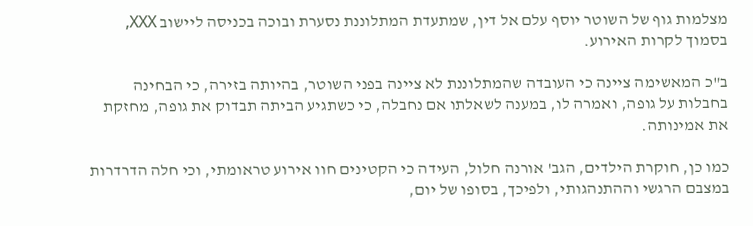מצלמות גוף של השוטר יוסף עלם אל דין, שמתעדת המתלוננת נסערת ובוכה בכניסה ליישוב XXX, בסמוך לקרות האירוע.

ב"כ המאשימה ציינה כי העובדה שהמתלוננת לא ציינה בפני השוטר, בהיותה בזירה, כי הבחינה בחבלות על גופה, ואמרה לו, במענה לשאלתו אם נחבלה, כי כשתגיע הביתה תבדוק את גופה, מחזקת את אמינותה.

כמו כן, חוקרת הילדים, הגב' אורנה חלול, העידה כי הקטינים חוו אירוע טראומתי, וכי חלה הדרדרות במצבם הרגשי וההתנהגותי, ולפיכך, בסופו של יום,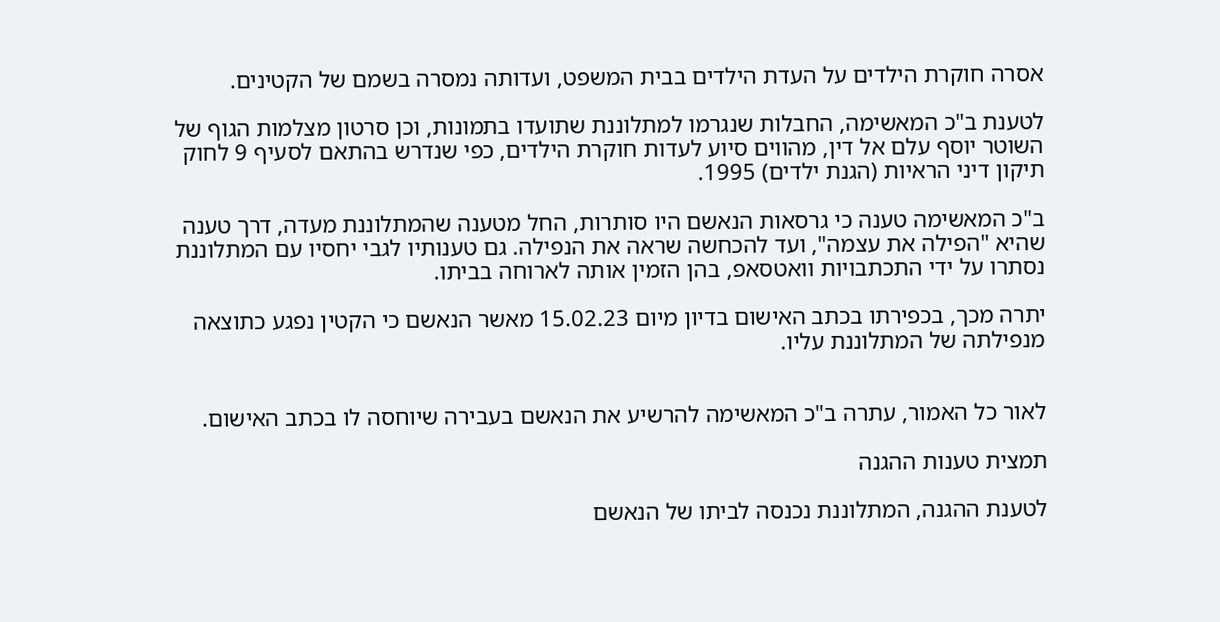אסרה חוקרת הילדים על העדת הילדים בבית המשפט, ועדותה נמסרה בשמם של הקטינים.

לטענת ב"כ המאשימה, החבלות שנגרמו למתלוננת שתועדו בתמונות, וכן סרטון מצלמות הגוף של השוטר יוסף עלם אל דין, מהווים סיוע לעדות חוקרת הילדים, כפי שנדרש בהתאם לסעיף 9 לחוק תיקון דיני הראיות (הגנת ילדים) 1995.

ב"כ המאשימה טענה כי גרסאות הנאשם היו סותרות, החל מטענה שהמתלוננת מעדה, דרך טענה שהיא "הפילה את עצמה", ועד להכחשה שראה את הנפילה. גם טענותיו לגבי יחסיו עם המתלוננת נסתרו על ידי התכתבויות וואטסאפ, בהן הזמין אותה לארוחה בביתו.

יתרה מכך, בכפירתו בכתב האישום בדיון מיום 15.02.23 מאשר הנאשם כי הקטין נפגע כתוצאה מנפילתה של המתלוננת עליו.


לאור כל האמור, עתרה ב"כ המאשימה להרשיע את הנאשם בעבירה שיוחסה לו בכתב האישום.

תמצית טענות ההגנה

לטענת ההגנה, המתלוננת נכנסה לביתו של הנאשם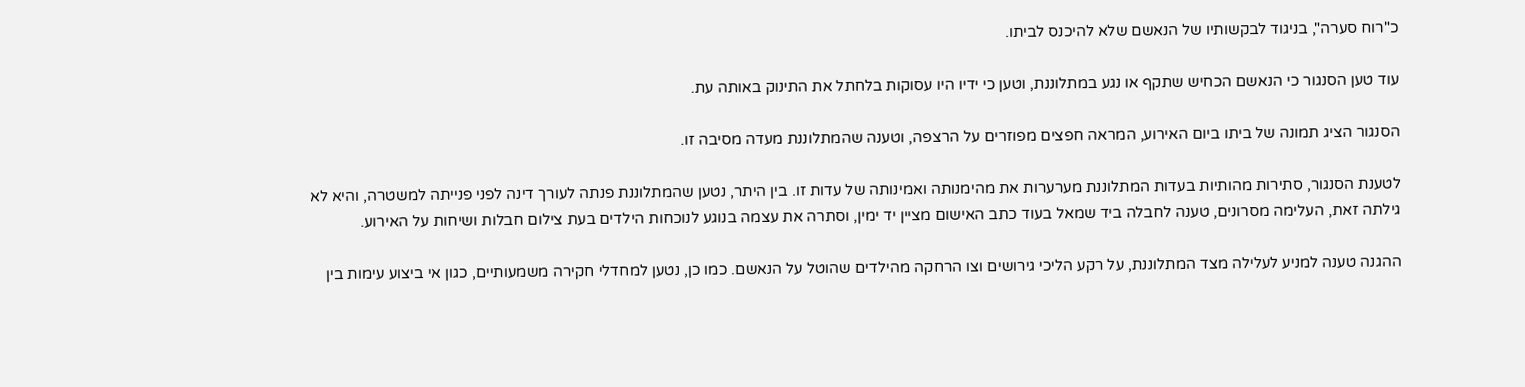כ"רוח סערה", בניגוד לבקשותיו של הנאשם שלא להיכנס לביתו.

עוד טען הסנגור כי הנאשם הכחיש שתקף או נגע במתלוננת, וטען כי ידיו היו עסוקות בלחתל את התינוק באותה עת.

הסנגור הציג תמונה של ביתו ביום האירוע, המראה חפצים מפוזרים על הרצפה, וטענה שהמתלוננת מעדה מסיבה זו.

לטענת הסנגור, סתירות מהותיות בעדות המתלוננת מערערות את מהימנותה ואמינותה של עדות זו. בין היתר, נטען שהמתלוננת פנתה לעורך דינה לפני פנייתה למשטרה, והיא לא גילתה זאת, העלימה מסרונים, טענה לחבלה ביד שמאל בעוד כתב האישום מציין יד ימין, וסתרה את עצמה בנוגע לנוכחות הילדים בעת צילום חבלות ושיחות על האירוע.

ההגנה טענה למניע לעלילה מצד המתלוננת, על רקע הליכי גירושים וצו הרחקה מהילדים שהוטל על הנאשם. כמו כן, נטען למחדלי חקירה משמעותיים, כגון אי ביצוע עימות בין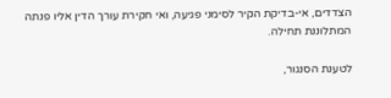הצדדים, אי-בדיקת הקיר לסימני פגיעה, ואי חקירת עורך הדין אליו פנתה המתלוננת תחילה.

לטענת הסנגור,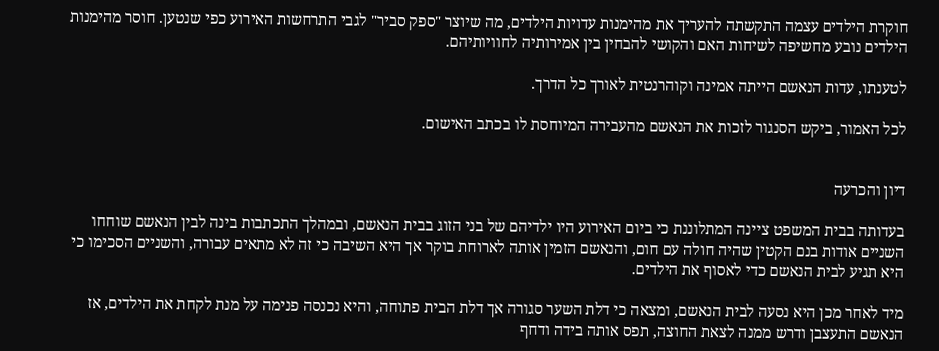חוקרת הילדים עצמה התקשתה להעריך את מהימנות עדויות הילדים, מה שיוצר "ספק סביר" לגבי התרחשות האירוע כפי שנטען. חוסר מהימנות הילדים נובע מחשיפה לשיחות האם והקושי להבחין בין אמירותיה לחוויותיהם.

לטענתו, עדות הנאשם הייתה אמינה וקוהרנטית לאורך כל הדרך.

לכל האמור, ביקש הסנגור לזכות את הנאשם מהעבירה המיוחסת לו בכתב האישום.


דיון והכרעה

בעדותה בבית המשפט ציינה המתלוננת כי ביום האירוע היו ילדיהם של בני הזוג בבית הנאשם, ובמהלך התכתבות בינה לבין הנאשם שוחחו השניים אודות בנם הקטין שהיה חולה עם חום, והנאשם הזמין אותה לארוחת בוקר אך היא השיבה כי זה לא מתאים עבורה, והשניים הסכימו כי היא תגיע לבית הנאשם כדי לאסוף את הילדים.

מיד לאחר מכן היא נסעה לבית הנאשם, ומצאה כי דלת השער סגורה אך דלת הבית פתוחה, והיא נכנסה פנימה על מנת לקחת את הילדים, אז הנאשם התעצבן ודרש ממנה לצאת החוצה, תפס אותה בידה ודחף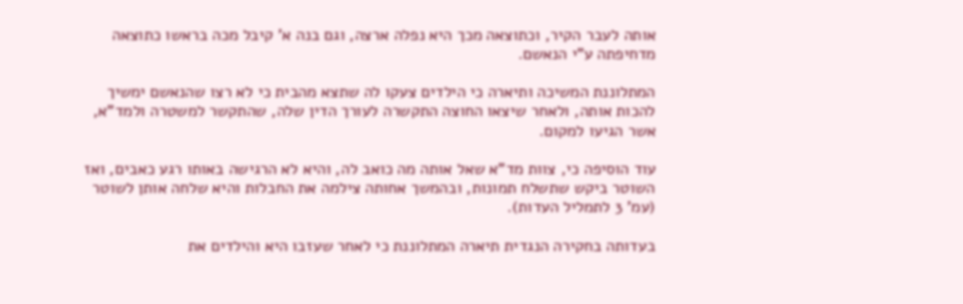אותה לעבר הקיר, וכתוצאה מכך היא נפלה ארצה, וגם בנה א' קיבל מכה בראשו כתוצאה מדחיפתה ע"י הנאשם.

המתלוננת המשיכה ותיארה כי הילדים צעקו לה שתצא מהבית כי לא רצו שהנאשם ימשיך להכות אותה, ולאחר שיצאו החוצה התקשרה לעורך הדין שלה, שהתקשר למשטרה ולמד"א, אשר הגיעו למקום.

עוד הוסיפה כי, צוות מד"א שאל אותה מה כואב לה, והיא לא הרגישה באותו רגע כאבים, ואז השוטר ביקש שתשלח תמונות, ובהמשך אחותה צילמה את החבלות והיא שלחה אותן לשוטר (עמ' 3 לתמליל העדות).

בעדותה בחקירה הנגדית תיארה המתלוננת כי לאחר שעזבו היא והילדים את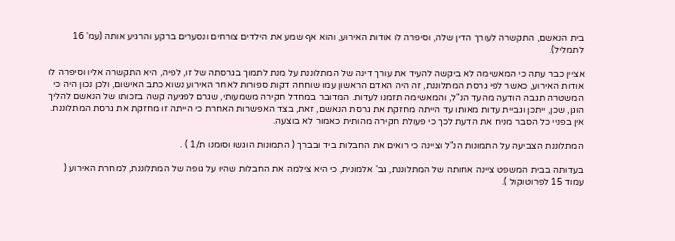בית הנאשם, התקשרה לעורך הדין שלה, וסיפרה לו אודות האירוע, והוא אף שמע את הילדים צורחים ונסערים ברקע והרגיע אותה (עמ' 16 לתמליל).

אציין כבר עתה כי המאשימה לא ביקשה להעיד את עורך דינה של המתלוננת על מנת לתמוך בגרסתה של זו, לפיה, היא התקשרה אליו וסיפרה לו אודות האירוע, כאשר לפי גרסת המתלוננת, זה היה האדם הראשון עמו שוחחה דקות ספורות לאחר האירוע נשוא כתב האישום, ולכן נכון היה כי המשטרה תגבה הודעה מהעד הנ"ל, והמאשימה תזמנו לעדות. המדובר במחדל חקירה משמעותי, שגרם לפגיעה קשה בזכותו של הנאשם להליך הוגן, שכן, ייתכן וגביית עדות מאותו עד הייתה מחזקת את גרסת הנאשם, זאת, בצד האפשרות האחרת כי הייתה זו מחזקת את גרסת המתלוננת. אין בפניי כל הסבר מניח את הדעת לכך כי פעולת חקירה מהותית כאמור לא בוצעה.

המתלוננת הצביעה על התמונות הנ"ל וציינה כי רואים את החבלות ביד ובברך ( התמונות הוגשו וסומנו ת/1 ) .

בעדותה בבית המשפט ציינה אחותה של המתלוננת, גב' אלמונית, כי היא צילמה את החבלות שהיו על גופה של המתלוננת, למחרת האירוע ( עמוד 15 לפרוטוקול ).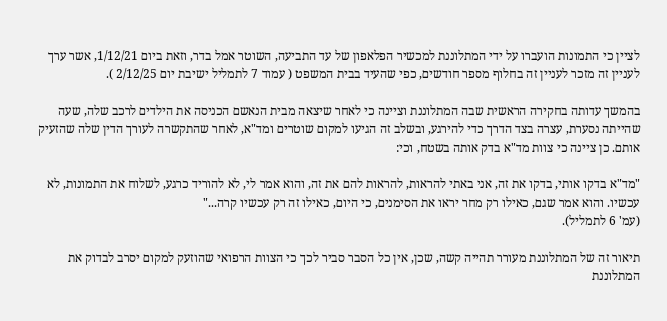לציין כי התמונות הועברו על ידי המתלוננת למכשיר הפלאפון של עד התביעה, השוטר אמל בדר, וזאת ביום 1/12/21, אשר ערך לעניין זה מזכר לעניין זה בחלוף מספר חודשים, כפי שהעיד בבית המשפט ( עמוד 7 לתמליל ישיבת יום 2/12/25 ).

בהמשך עדותה בחקירה הראשית שבה המתלוננת וציינה כי לאחר שיצאה מבית הנאשם הכניסה את הילדים לרכב שלה, שעה שהייתה נסערת, עצרה בצד הדרך כדי להירגע, ובשלב זה הגיעו למקום שוטרים ומד"א, לאחר שהתקשרה לעורך הדין שלה שהזעיק אותם. כן ציינה כי צוות מד"א בדק אותה בשטח, וכי:

"מד"א בדקו אותי, בדקו את זה, אני באתי להראות, להראות להם את זה, והוא אמר לי, לא להוריד כרגע, לשלוח את התמונות, לא עכשיו. והוא אמר שגם, כאילו רק מחר יראו את הסימנים, כי היום, כאילו זה רק עכשיו קרה..."
(עמ' 6 לתמליל).

תיאור זה של המתלוננת מעורר תהייה קשה, שכן, אין כל הסבר סביר לכך כי הצוות הרפואי שהוזעק למקום יסרב לבדוק את המתלוננת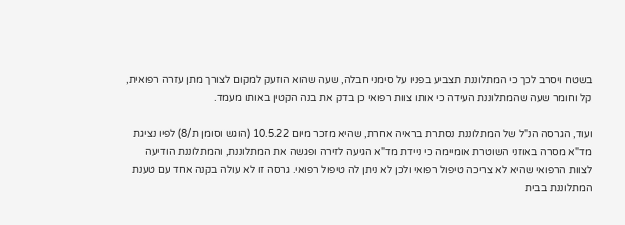בשטח ויסרב לכך כי המתלוננת תצביע בפניו על סימני חבלה, שעה שהוא הוזעק למקום לצורך מתן עזרה רפואית, קל וחומר שעה שהמתלוננת העידה כי אותו צוות רפואי כן בדק את בנה הקטין באותו מעמד.

ועוד, הגרסה הנ"ל של המתלוננת נסתרת בראיה אחרת, שהיא מזכר מיום 10.5.22 (הוגש וסומן ת/8) לפיו נציגת מד"א מסרה באוזני השוטרת אומיימה כי ניידת מד"א הגיעה לזירה ופגשה את המתלוננת, והמתלוננת הודיעה לצוות הרפואי שהיא לא צריכה טיפול רפואי ולכן לא ניתן לה טיפול רפואי. גרסה זו לא עולה בקנה אחד עם טענת המתלוננת בבית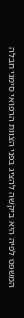המשפט לפיה היא ביקשה להציג בפני הצוות הרפואי סימני חבלה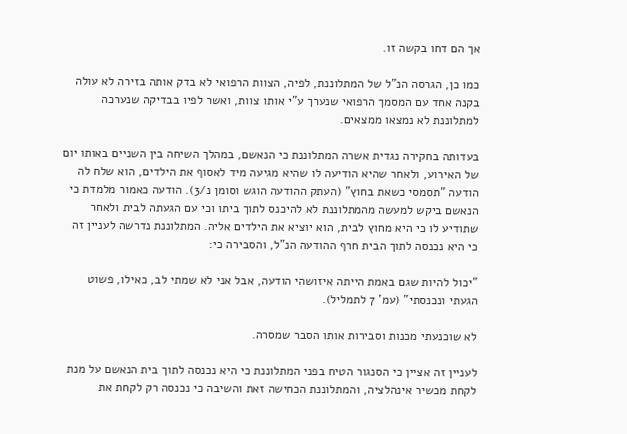אך הם דחו בקשה זו.

כמו כן, הגרסה הנ"ל של המתלוננת, לפיה, הצוות הרפואי לא בדק אותה בזירה לא עולה בקנה אחד עם המסמך הרפואי שנערך ע"י אותו צוות, ואשר לפיו בבדיקה שנערכה למתלוננת לא נמצאו ממצאים.

בעדותה בחקירה נגדית אשרה המתלוננת כי הנאשם, במהלך השיחה בין השניים באותו יום של האירוע, ולאחר שהיא הודיעה לו שהיא מגיעה מיד לאסוף את הילדים, הוא שלח לה הודעה "תסמסי כשאת בחוץ" (העתק ההודעה הוגש וסומן נ/3). הודעה כאמור מלמדת כי הנאשם ביקש למעשה מהמתלוננת לא להיכנס לתוך ביתו וכי עם הגעתה לבית ולאחר שתודיע לו כי היא מחוץ לבית, הוא יוציא את הילדים אליה. המתלוננת נדרשה לעניין זה כי היא נכנסה לתוך הבית חרף ההודעה הנ"ל, והסבירה כי:

"יכול להיות שגם באמת הייתה איזושהי הודעה, אבל אני לא שמתי לב, כאילו, פשוט הגעתי ונכנסתי" (עמ' 7 לתמליל).

לא שוכנעתי מכנות וסבירות אותו הסבר שמסרה.

לעניין זה אציין כי הסנגור הטיח בפני המתלוננת כי היא נכנסה לתוך בית הנאשם על מנת לקחת מכשיר אינהלציה, והמתלוננת הכחישה זאת והשיבה כי נכנסה רק לקחת את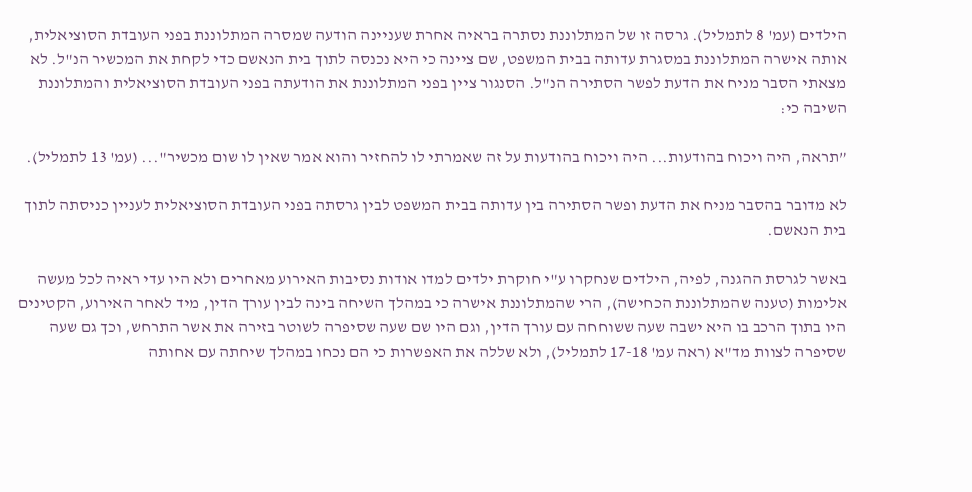הילדים (עמ' 8 לתמליל). גרסה זו של המתלוננת נסתרה בראיה אחרת שעניינה הודעה שמסרה המתלוננת בפני העובדת הסוציאלית, אותה אישרה המתלוננת במסגרת עדותה בבית המשפט, שם ציינה כי היא נכנסה לתוך בית הנאשם כדי לקחת את המכשיר הנ"ל. לא מצאתי הסבר מניח את הדעת לפשר הסתירה הנ"ל. הסנגור ציין בפני המתלוננת את הודעתה בפני העובדת הסוציאלית והמתלוננת השיבה כי:

”תראה, היה ויכוח בהודעות... היה ויכוח בהודעות על זה שאמרתי לו להחזיר והוא אמר שאין לו שום מכשיר"... (עמ' 13 לתמליל).

לא מדובר בהסבר מניח את הדעת ופשר הסתירה בין עדותה בבית המשפט לבין גרסתה בפני העובדת הסוציאלית לעניין כניסתה לתוך בית הנאשם.

באשר לגרסת ההגנה, לפיה, הילדים שנחקרו ע"י חוקרת ילדים למדו אודות נסיבות האירוע מאחרים ולא היו עדי ראיה לכל מעשה אלימות (טענה שהמתלוננת הכחישה), הרי שהמתלוננת אישרה כי במהלך השיחה בינה לבין עורך הדין, מיד לאחר האירוע, הקטינים היו בתוך הרכב בו היא ישבה שעה ששוחחה עם עורך הדין, וגם היו שם שעה שסיפרה לשוטר בזירה את אשר התרחש, וכך גם שעה שסיפרה לצוות מד"א (ראה עמ' 17-18 לתמליל), ולא שללה את האפשרות כי הם נכחו במהלך שיחתה עם אחותה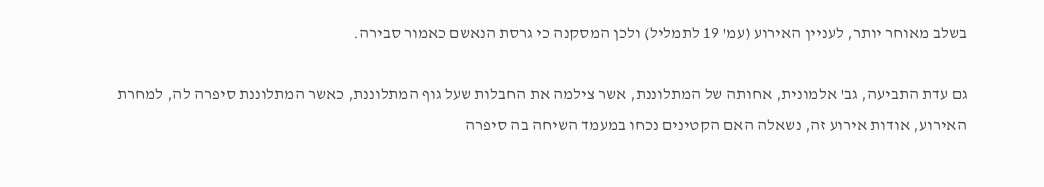בשלב מאוחר יותר, לעניין האירוע (עמ' 19 לתמליל) ולכן המסקנה כי גרסת הנאשם כאמור סבירה.

גם עדת התביעה, גב' אלמונית, אחותה של המתלוננת, אשר צילמה את החבלות שעל גוף המתלוננת, כאשר המתלוננת סיפרה לה, למחרת האירוע, אודות אירוע זה, נשאלה האם הקטינים נכחו במעמד השיחה בה סיפרה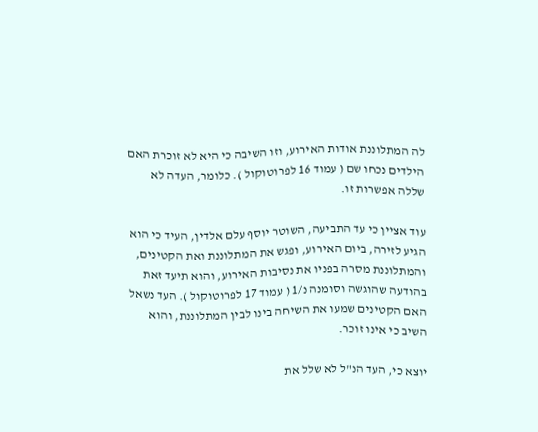לה המתלוננת אודות האירוע, וזו השיבה כי היא לא זוכרת האם הילדים נכחו שם ( עמוד 16 לפרוטוקול ). כלומר, העדה לא שללה אפשרות זו.

עוד אציין כי עד התביעה, השוטר יוסף עלם אלדין, העיד כי הוא הגיע לזירה, ביום האירוע, ופגש את המתלוננת ואת הקטינים, והמתלוננת מסרה בפניו את נסיבות האירוע, והוא תיעד זאת בהודעה שהוגשה וסומנה נ/1 ( עמוד 17 לפרוטוקול ). העד נשאל האם הקטינים שמעו את השיחה בינו לבין המתלוננת, והוא השיב כי אינו זוכר.

יוצא כי, העד הנ"ל לא שלל את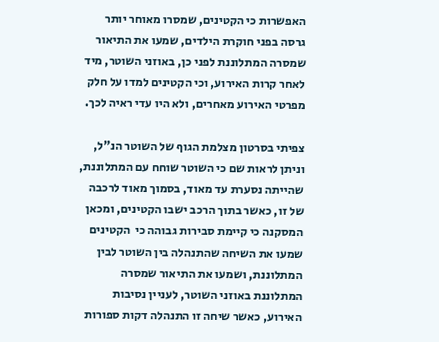האפשרות כי הקטינים, שמסרו מאוחר יותר גרסה בפני חוקרת הילדים, שמעו את התיאור שמסרה המתלוננת לפני כן, באוזני השוטר, מיד לאחר קרות האירוע, וכי הקטינים למדו על חלק מפרטי האירוע מאחרים, ולא היו עדי ראיה לכך.

צפיתי בסרטון מצלמת הגוף של השוטר הנ"ל, וניתן לראות שם כי השוטר שוחח עם המתלוננת, שהייתה נסערת עד מאוד, בסמוך מאוד לרכבה של זו, כאשר בתוך הרכב ישבו הקטינים, ומכאן המסקנה כי קיימת סבירות גבוהה כי  הקטינים שמעו את השיחה שהתנהלה בין השוטר לבין המתלוננת, ושמעו את התיאור שמסרה המתלוננת באוזני השוטר, לעניין נסיבות האירוע, כאשר שיחה זו התנהלה דקות ספורות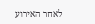לאחר האירוע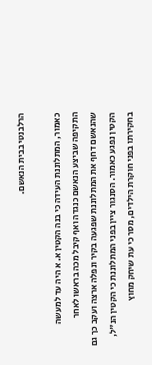הרלבנטי בבית הנאשם.

כאמור, המתלוננת העידה כי בנה הקטין א. א היה עד למעשה התקיפה שביצע הנאשם כנגדה ואף קיבל מכה בראשו לאחר שהנאשם דחף את המתלוננת שפגעה בקיר ונפלה ארצה ועקב כך גם הקטין נפגע כאמור. הסנגור ציין בפני המתלוננת כי הקטין הנ"ל, בחקירתו בפני חוקרת הילדים, מסר כי עת שיחק מחוץ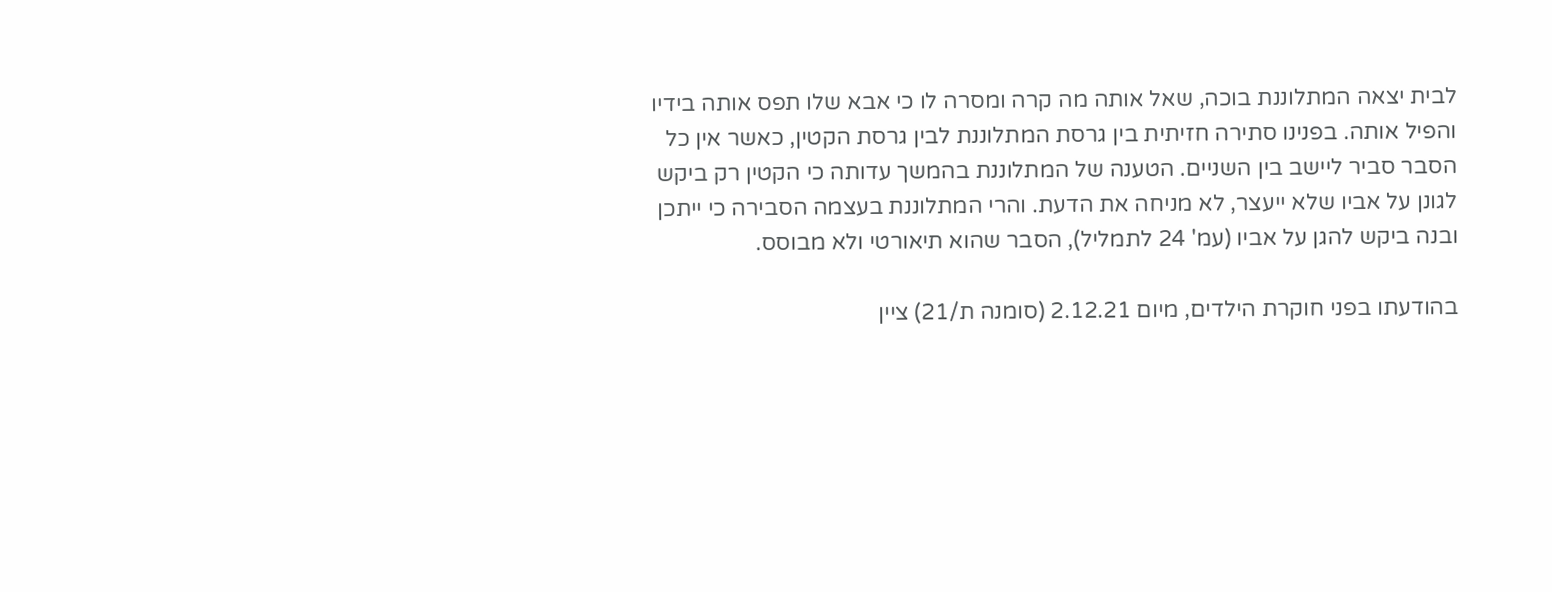לבית יצאה המתלוננת בוכה, שאל אותה מה קרה ומסרה לו כי אבא שלו תפס אותה בידיו והפיל אותה. בפנינו סתירה חזיתית בין גרסת המתלוננת לבין גרסת הקטין, כאשר אין כל הסבר סביר ליישב בין השניים. הטענה של המתלוננת בהמשך עדותה כי הקטין רק ביקש לגונן על אביו שלא ייעצר, לא מניחה את הדעת. והרי המתלוננת בעצמה הסבירה כי ייתכן ובנה ביקש להגן על אביו (עמ' 24 לתמליל), הסבר שהוא תיאורטי ולא מבוסס.

בהודעתו בפני חוקרת הילדים, מיום 2.12.21 (סומנה ת/21) ציין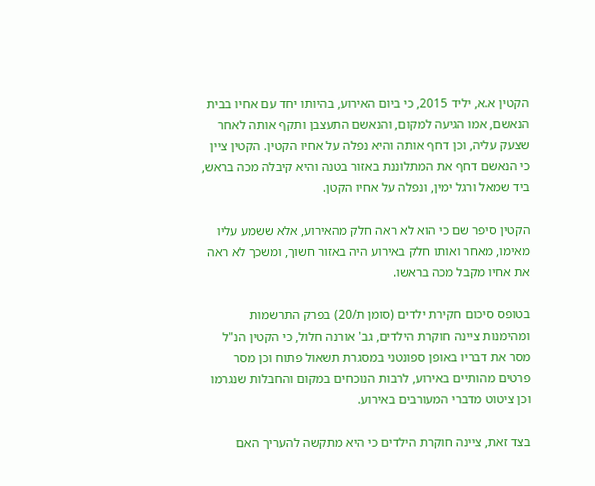הקטין א.א, יליד 2015, כי ביום האירוע, בהיותו יחד עם אחיו בבית הנאשם, אמו הגיעה למקום, והנאשם התעצבן ותקף אותה לאחר שצעק עליה, וכן דחף אותה והיא נפלה על אחיו הקטין. הקטין ציין כי הנאשם דחף את המתלוננת באזור בטנה והיא קיבלה מכה בראש, ביד שמאל ורגל ימין, ונפלה על אחיו הקטן.

הקטין סיפר שם כי הוא לא ראה חלק מהאירוע, אלא ששמע עליו מאימו, מאחר ואותו חלק באירוע היה באזור חשוך, ומשכך לא ראה את אחיו מקבל מכה בראשו.

בטופס סיכום חקירת ילדים (סומן ת/20) בפרק התרשמות ומהימנות ציינה חוקרת הילדים, גב' אורנה חלול, כי הקטין הנ"ל מסר את דבריו באופן ספונטני במסגרת תשאול פתוח וכן מסר פרטים מהותיים באירוע, לרבות הנוכחים במקום והחבלות שנגרמו וכן ציטוט מדברי המעורבים באירוע.

בצד זאת, ציינה חוקרת הילדים כי היא מתקשה להעריך האם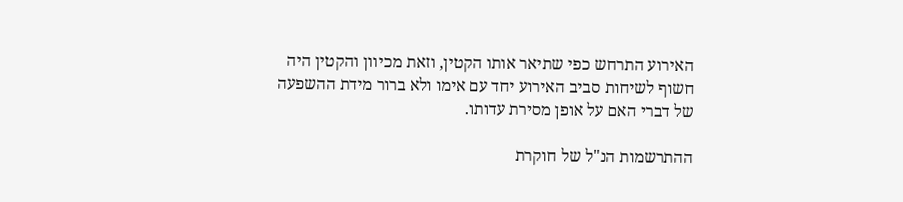האירוע התרחש כפי שתיאר אותו הקטין, וזאת מכיוון והקטין היה חשוף לשיחות סביב האירוע יחד עם אימו ולא ברור מידת ההשפעה של דברי האם על אופן מסירת עדותו.

ההתרשמות הנ"ל של חוקרת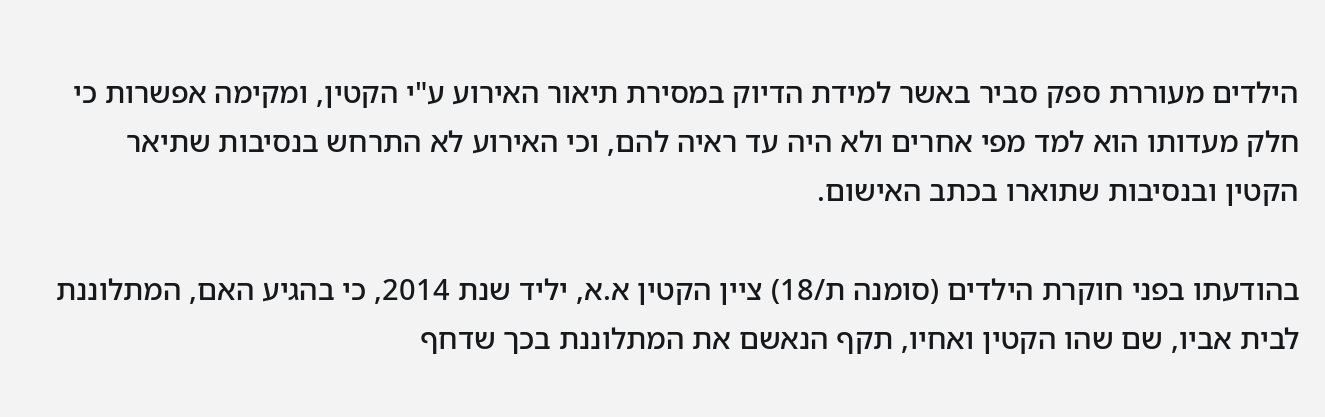הילדים מעוררת ספק סביר באשר למידת הדיוק במסירת תיאור האירוע ע"י הקטין, ומקימה אפשרות כי חלק מעדותו הוא למד מפי אחרים ולא היה עד ראיה להם, וכי האירוע לא התרחש בנסיבות שתיאר הקטין ובנסיבות שתוארו בכתב האישום.

בהודעתו בפני חוקרת הילדים (סומנה ת/18) ציין הקטין א.א, יליד שנת 2014, כי בהגיע האם, המתלוננת לבית אביו, שם שהו הקטין ואחיו, תקף הנאשם את המתלוננת בכך שדחף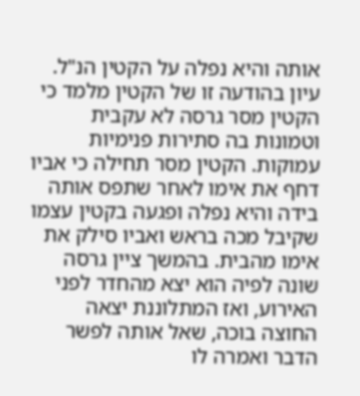אותה והיא נפלה על הקטין הנ"ל. עיון בהודעה זו של הקטין מלמד כי הקטין מסר גרסה לא עקבית וטמונות בה סתירות פנימיות עמוקות. הקטין מסר תחילה כי אביו דחף את אימו לאחר שתפס אותה בידה והיא נפלה ופגעה בקטין עצמו שקיבל מכה בראש ואביו סילק את אימו מהבית. בהמשך ציין גרסה שונה לפיה הוא יצא מהחדר לפני האירוע, ואז המתלוננת יצאה החוצה בוכה, שאל אותה לפשר הדבר ואמרה לו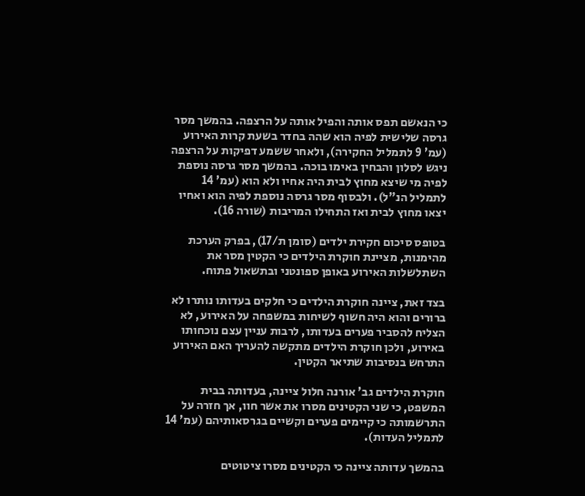כי הנאשם תפס אותה והפיל אותה על הרצפה. בהמשך מסר גרסה שלישית לפיה הוא שהה בחדר בשעת קרות האירוע (עמ' 9 לתמליל החקירה), ולאחר ששמע דפיקות על הרצפה ניגש לסלון והבחין באימו בוכה. בהמשך מסר גרסה נוספת לפיה מי שיצא מחוץ לבית היה אחיו ולא הוא (עמ' 14 לתמליל הנ"ל). ולבסוף מסר גרסה נוספת לפיה הוא ואחיו יצאו מחוץ לבית ואז התחילו המריבות (שורה 16).

בטופס סיכום חקירת ילדים (סומן ת/17), בפרק הערכת מהימנות, מציינת חוקרת הילדים כי הקטין מסר את השתלשלות האירוע באופן ספונטני ובתשאול פתוח.

בצד זאת, ציינה חוקרת הילדים כי חלקים בעדותו נותרו לא ברורים והוא היה חשוף לשיחות במשפחה על האירוע, לא הצליח להסביר פערים בעדותו, לרבות עניין עצם נוכחותו באירוע, ולכן חוקרת הילדים מתקשה להעריך האם האירוע התרחש בנסיבות שתיאר הקטין.

חוקרת הילדים גב' אורנה חלול ציינה, בעדותה בבית המשפט, כי שני הקטינים מסרו את אשר חוו, אך חזרה על התרשמותה כי קיימים פערים וקשיים בגרסאותיהם (עמ' 14 לתמליל העדות).

בהמשך עדותה ציינה כי הקטינים מסרו ציטוטים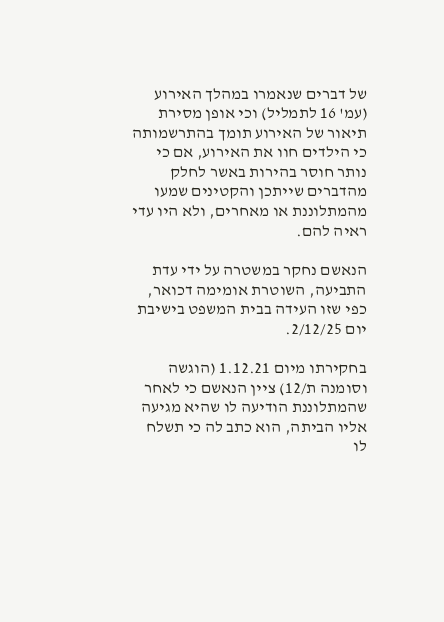של דברים שנאמרו במהלך האירוע (עמ' 16 לתמליל) וכי אופן מסירת תיאור של האירוע תומך בהתרשמותה כי הילדים חוו את האירוע, אם כי נותר חוסר בהירות באשר לחלק מהדברים שייתכן והקטינים שמעו מהמתלוננת או מאחרים, ולא היו עדי ראיה להם.

הנאשם נחקר במשטרה על ידי עדת התביעה, השוטרת אומימה דכואר, כפי שזו העידה בבית המשפט בישיבת יום 2/12/25.

בחקירתו מיום 1.12.21 (הוגשה וסומנה ת/12) ציין הנאשם כי לאחר שהמתלוננת הודיעה לו שהיא מגיעה אליו הביתה, הוא כתב לה כי תשלח לו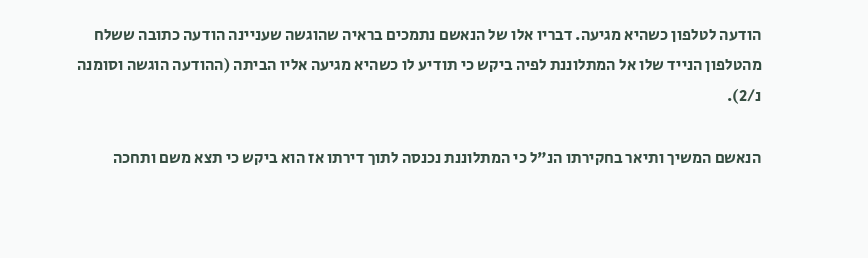הודעה לטלפון כשהיא מגיעה. דבריו אלו של הנאשם נתמכים בראיה שהוגשה שעניינה הודעה כתובה ששלח מהטלפון הנייד שלו אל המתלוננת לפיה ביקש כי תודיע לו כשהיא מגיעה אליו הביתה (ההודעה הוגשה וסומנה נ/2).

הנאשם המשיך ותיאר בחקירתו הנ"ל כי המתלוננת נכנסה לתוך דירתו אז הוא ביקש כי תצא משם ותחכה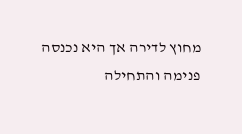מחוץ לדירה אך היא נכנסה פנימה והתחילה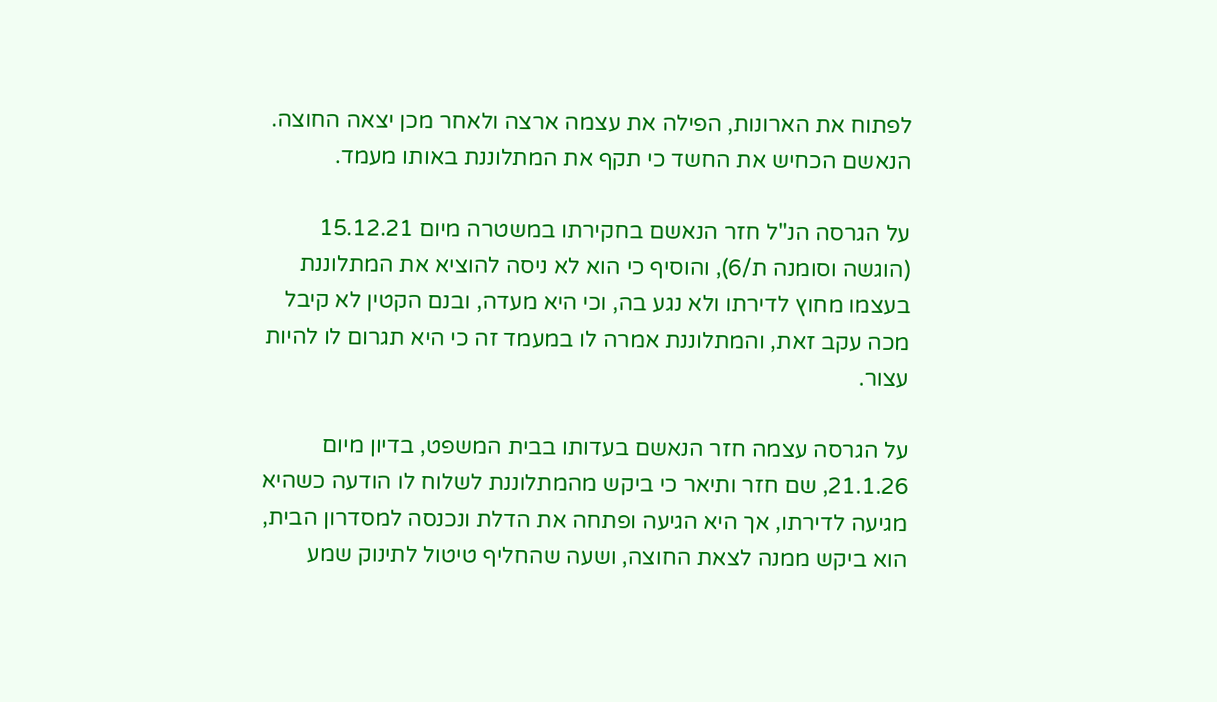לפתוח את הארונות, הפילה את עצמה ארצה ולאחר מכן יצאה החוצה. הנאשם הכחיש את החשד כי תקף את המתלוננת באותו מעמד.

על הגרסה הנ"ל חזר הנאשם בחקירתו במשטרה מיום 15.12.21 (הוגשה וסומנה ת/6), והוסיף כי הוא לא ניסה להוציא את המתלוננת בעצמו מחוץ לדירתו ולא נגע בה, וכי היא מעדה, ובנם הקטין לא קיבל מכה עקב זאת, והמתלוננת אמרה לו במעמד זה כי היא תגרום לו להיות עצור.

על הגרסה עצמה חזר הנאשם בעדותו בבית המשפט, בדיון מיום 21.1.26, שם חזר ותיאר כי ביקש מהמתלוננת לשלוח לו הודעה כשהיא מגיעה לדירתו, אך היא הגיעה ופתחה את הדלת ונכנסה למסדרון הבית, הוא ביקש ממנה לצאת החוצה, ושעה שהחליף טיטול לתינוק שמע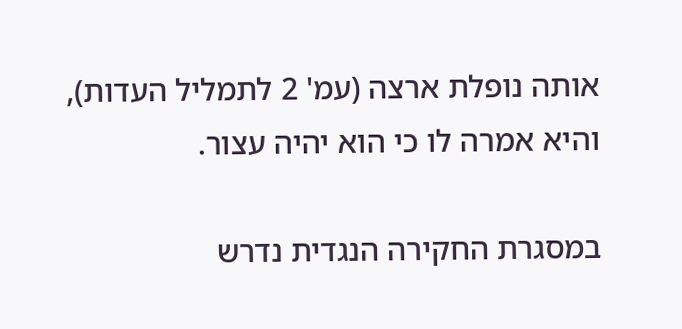אותה נופלת ארצה (עמ' 2 לתמליל העדות), והיא אמרה לו כי הוא יהיה עצור.

במסגרת החקירה הנגדית נדרש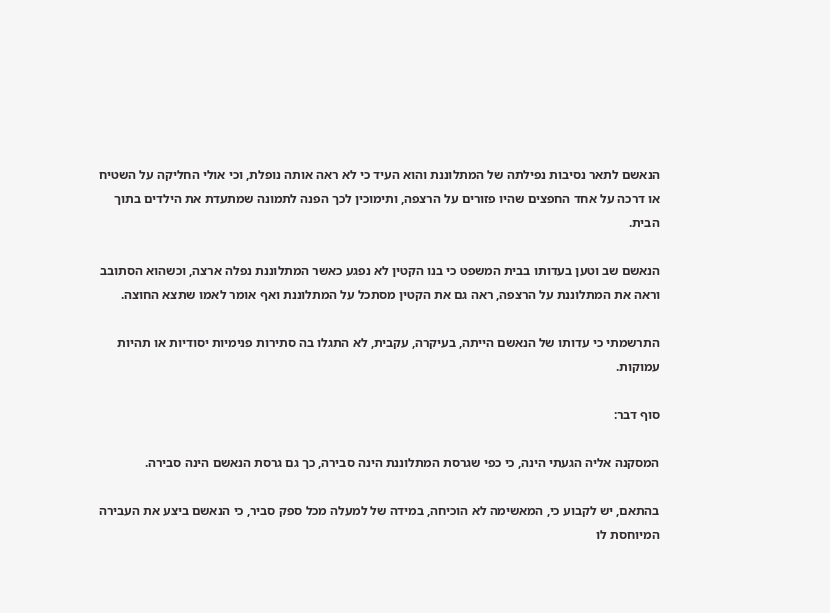הנאשם לתאר נסיבות נפילתה של המתלוננת והוא העיד כי לא ראה אותה נופלת, וכי אולי החליקה על השטיח או דרכה על אחד החפצים שהיו פזורים על הרצפה, ותימוכין לכך הפנה לתמונה שמתעדת את הילדים בתוך הבית.

הנאשם שב וטען בעדותו בבית המשפט כי בנו הקטין לא נפגע כאשר המתלוננת נפלה ארצה, וכשהוא הסתובב וראה את המתלוננת על הרצפה, ראה גם את הקטין מסתכל על המתלוננת ואף אומר לאמו שתצא החוצה.

התרשמתי כי עדותו של הנאשם הייתה, בעיקרה, עקבית, לא התגלו בה סתירות פנימיות יסודיות או תהיות עמוקות.

סוף דבר:

המסקנה אליה הגעתי הינה, כי כפי שגרסת המתלוננת הינה סבירה, כך גם גרסת הנאשם הינה סבירה.

בהתאם, יש לקבוע כי, המאשימה לא הוכיחה, במידה של למעלה מכל ספק סביר, כי הנאשם ביצע את העבירה המיוחסת לו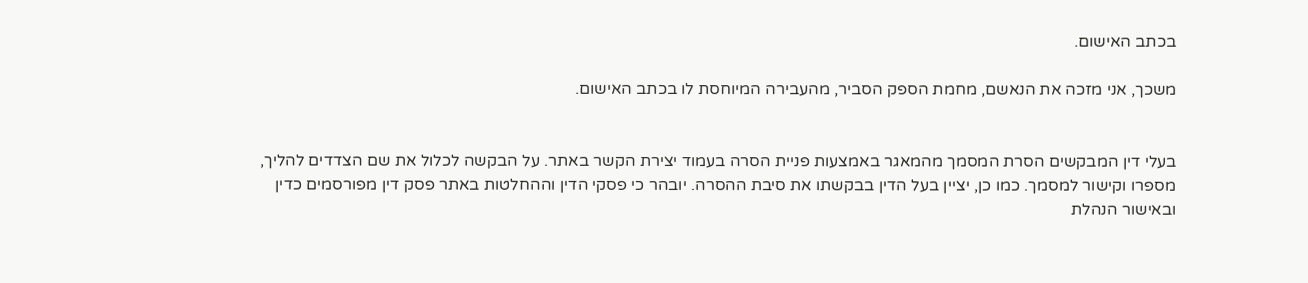בכתב האישום.

משכך, אני מזכה את הנאשם, מחמת הספק הסביר, מהעבירה המיוחסת לו בכתב האישום.


בעלי דין המבקשים הסרת המסמך מהמאגר באמצעות פניית הסרה בעמוד יצירת הקשר באתר. על הבקשה לכלול את שם הצדדים להליך, מספרו וקישור למסמך. כמו כן, יציין בעל הדין בבקשתו את סיבת ההסרה. יובהר כי פסקי הדין וההחלטות באתר פסק דין מפורסמים כדין ובאישור הנהלת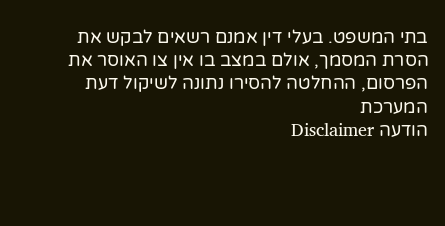בתי המשפט. בעלי דין אמנם רשאים לבקש את הסרת המסמך, אולם במצב בו אין צו האוסר את הפרסום, ההחלטה להסירו נתונה לשיקול דעת המערכת
הודעה Disclaimer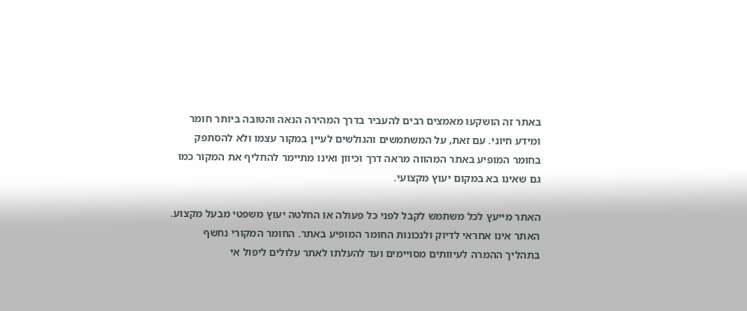באתר זה הושקעו מאמצים רבים להעביר בדרך המהירה הנאה והטובה ביותר חומר ומידע חיוני. עם זאת, על המשתמשים והגולשים לעיין במקור עצמו ולא להסתפק בחומר המופיע באתר המהווה מראה דרך וכיוון ואינו מתיימר להחליף את המקור כמו גם שאינו בא במקום יעוץ מקצועי.

האתר מייעץ לכל משתמש לקבל לפני כל פעולה או החלטה יעוץ משפטי מבעל מקצוע. האתר אינו אחראי לדיוק ולנכונות החומר המופיע באתר. החומר המקורי נחשף בתהליך ההמרה לעיוותים מסויימים ועד להעלתו לאתר עלולים ליפול אי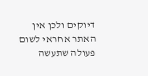דיוקים ולכן אין האתר אחראי לשום פעולה שתעשה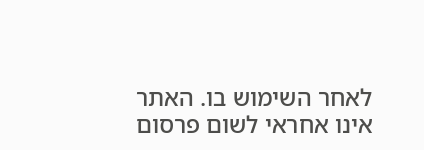לאחר השימוש בו. האתר אינו אחראי לשום פרסום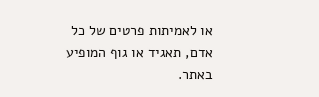או לאמיתות פרטים של כל אדם, תאגיד או גוף המופיע באתר.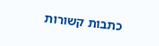כתבות קשורות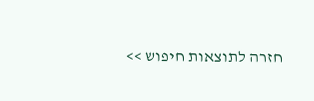חזרה לתוצאות חיפוש >>